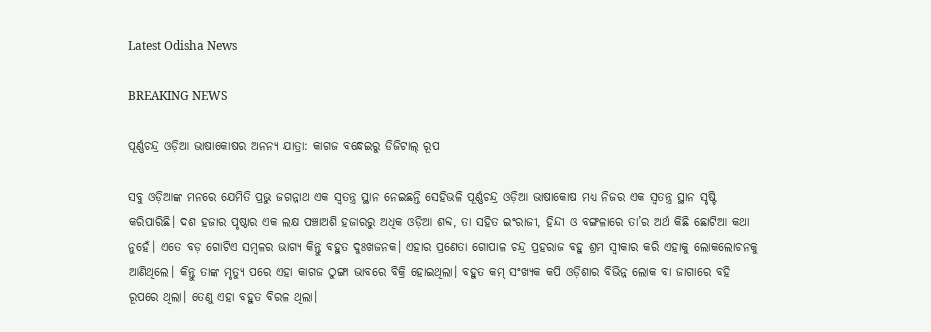Latest Odisha News

BREAKING NEWS

ପୂର୍ଣ୍ଣଚନ୍ଦ୍ର ଓଡ଼ିଆ ଭାଷାକୋଷର ଅନନ୍ୟ ଯାତ୍ରା: କାଗଜ ବନ୍ଧେଇରୁ ଡିଜିଟାଲ୍ ରୂପ

ସବୁ ଓଡ଼ିଆଙ୍କ ମନରେ ଯେମିତି ପ୍ରଭୁ ଜଗନ୍ନାଥ ଏକ ସ୍ୱତନ୍ତ୍ର ସ୍ଥାନ ନେଇଛନ୍ତି ସେହିଭଳି ପୂର୍ଣ୍ଣଚନ୍ଦ୍ର ଓଡ଼ିଆ ଭାଷାକୋଷ ମଧ୍ୟ ନିଜର ଏକ ସ୍ୱତନ୍ତ୍ର ସ୍ଥାନ ସୃଷ୍ଟି କରିପାରିଛି। ଦଶ ହଜାର ପୃଷ୍ଠାର ଏକ ଲକ୍ଷ ପଞ୍ଚାଅଶି ହଜାରରୁ ଅଧିକ ଓଡ଼ିଆ ଶବ୍ଦ, ତା ସହିତ ଇଂ‌ରାଜୀ, ହିନ୍ଦୀ ଓ ବଙ୍ଗଳାରେ ତା’ର ଅର୍ଥ କିଛି ଛୋଟିଆ କଥା ନୁହେଁ। ଏତେ ବଡ଼ ଗୋଟିଏ ସମ୍ବଳର ଭାଗ୍ୟ କିନ୍ତୁ ବହୁତ ଦୁଃଖଜନକ। ଏହାର ପ୍ରଣେତା ଗୋପାଳ ଚନ୍ଦ୍ର ପ୍ରହରାଜ ବହୁ ଶ୍ରମ ସ୍ୱୀକାର କରି ଏହାକୁ ଲୋକଲୋଚନକୁ ଆଣିଥିଲେ। କିନ୍ତୁ ତାଙ୍କ ମୃତ୍ୟୁ ପରେ ଏହା କାଗଜ ଠୁଙ୍ଗା ଭାବରେ ବିକ୍ରି ହୋଇଥିଲା। ବହୁତ କମ୍ ସଂଖ୍ୟକ କପି ଓଡ଼ିଶାର ବିଭିନ୍ନ ଲୋକ ବା ଜାଗାରେ ବହି ରୂପରେ ଥିଲା। ତେଣୁ ଏହା ବହୁତ ବିରଳ ଥିଲା।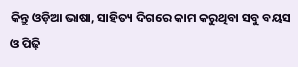କିନ୍ତୁ ଓଡ଼ିଆ ଭାଷା, ସାହିତ୍ୟ ଦିଗରେ କାମ କରୁଥିବା ସବୁ ବୟସ ଓ ପିଢ଼ି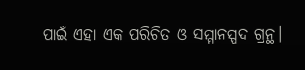ପାଇଁ ଏହା ଏକ ପରିଚିତ ଓ ସମ୍ମାନସ୍ପଦ ଗ୍ରନ୍ଥ।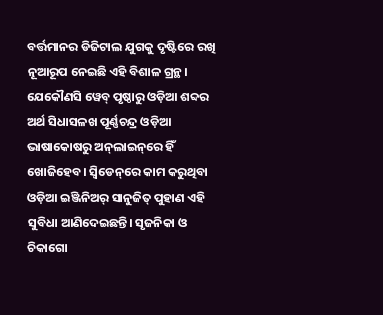ବର୍ତ୍ତମାନର ଡିଜିଟାଲ ଯୁଗକୁ ଦୃଷ୍ଟିରେ ରଖି ନୂଆରୂପ ନେଇଛି ଏହି ବିଶାଳ ଗ୍ରନ୍ଥ। ଯେକୌଣସି ୱେବ୍‌ ପୃଷ୍ଠାରୁ ଓଡ଼ିଆ ଶବ୍ଦର ଅର୍ଥ ସିଧାସଳଖ ପୂର୍ଣ୍ଣଚନ୍ଦ୍ର ଓଡ଼ିଆ ଭାଷାକୋଷରୁ ଅନ୍‌ଲାଇନ୍‌ରେ ହିଁ ଖୋଜିହେବ। ସ୍ୱିଡେନ୍‌ରେ କାମ କରୁଥିବା ଓଡ଼ିଆ ଇଞ୍ଜିନିଅର୍ ସାନୁଜିତ୍ ପୁହାଣ ଏହି ସୁବିଧା ଆଣିଦେଇଛନ୍ତି। ସୃଜନିକା ଓ ଚିକାଗୋ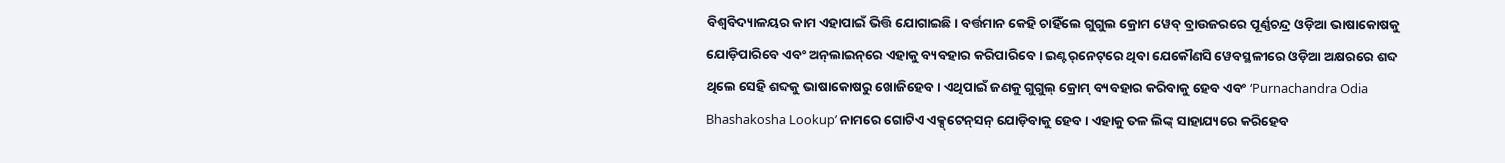ବିଶ୍ୱବିଦ୍ୟାଳୟର କାମ ଏହାପାଇଁ ଭିତ୍ତି ଯୋଗାଇଛି। ବର୍ତ୍ତମାନ କେହି ଚାହିଁଲେ ଗୁଗୁଲ କ୍ରୋମ ୱେବ୍ ବ୍ରାଉଜରରେ ପୂର୍ଣ୍ଣଚନ୍ଦ୍ର ଓଡ଼ିଆ ଭାଷାକୋଷକୁ ଯୋଡ଼ିପାରିବେ ଏବଂ ଅନ୍‌ଲାଇନ୍‌ରେ ଏହାକୁ ବ୍ୟବହାର କରିପାରିବେ। ଇଣ୍ଟର୍‌ନେଟ୍‌ରେ ଥିବା ଯେକୌଣସି ୱେବସ୍ଥଳୀରେ ଓଡ଼ିଆ ଅକ୍ଷରରେ ଶବ୍ଦ ଥିଲେ ସେହି ଶବ୍ଦକୁ ଭାଷାକୋଷରୁ ଖୋଜିହେବ। ଏଥିପାଇଁ ଜଣକୁ ଗୁଗୁଲ୍ କ୍ରୋମ୍ ବ୍ୟବହାର କରିବାକୁ ହେବ ଏବଂ ‘Purnachandra Odia Bhashakosha Lookup’ ନାମରେ ଗୋଟିଏ ଏକ୍ସ୍‌ଟେନ୍‌ସନ୍ ଯୋଡ଼ିବାକୁ ହେବ। ଏହାକୁ ତଳ ଲିଙ୍କ୍ ସାହାଯ୍ୟରେ କରିହେବ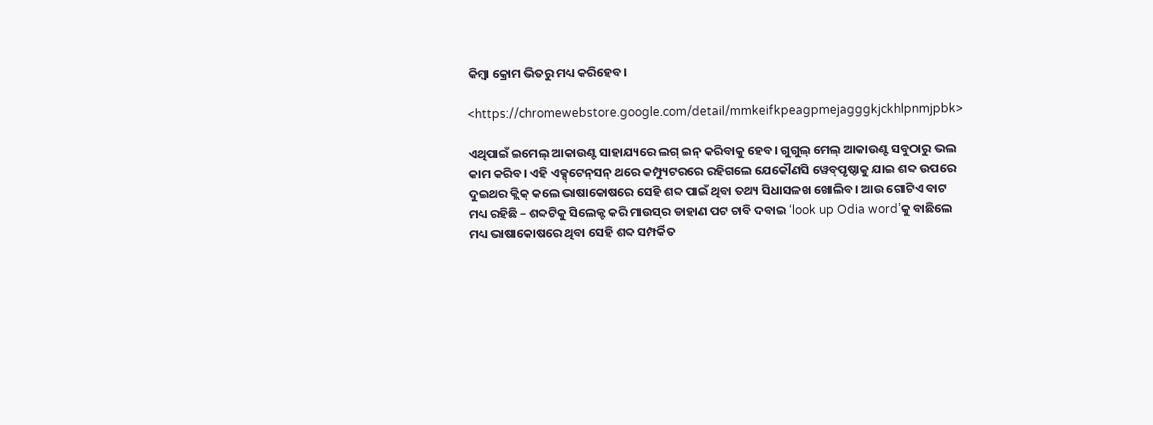କିମ୍ବା କ୍ରୋମ ଭିତରୁ ମଧ୍ୟ କରିହେବ।

<https://chromewebstore.google.com/detail/mmkeifkpeagpmejagggkjckhlpnmjpbk>

ଏଥିପାଇଁ ଇମେଲ୍ ଆକାଉଣ୍ଟ ସାହାଯ୍ୟରେ ଲଗ୍ ଇନ୍ କରିବାକୁ ହେବ। ଗୁଗୁଲ୍ ମେଲ୍ ଆକାଉଣ୍ଟ ସବୁଠାରୁ ଭଲ କାମ କରିବ। ଏହି ଏକ୍ସ୍‌ଟେନ୍‌ସନ୍ ଥରେ କମ୍ପ୍ୟୁଟରରେ ରହିଗଲେ ଯେକୌଣସି ୱେବ୍‌ପୃଷ୍ଠାକୁ ଯାଇ ଶବ୍ଦ ଉପରେ ଦୁଇଥର କ୍ଲିକ୍ କଲେ ଭାଷାକୋଷରେ ସେହି ଶବ୍ଦ ପାଇଁ ଥିବା ତଥ୍ୟ ସିଧାସଳଖ ଖୋଲିବ। ଆଉ ଗୋଟିଏ ବାଟ ମଧ୍ୟ ରହିଛି – ଶବ୍ଦଟିକୁ ସିଲେକ୍ଟ କରି ମାଉସ୍‌ର ଡାହାଣ ପଟ ଚାବି ଦବାଇ ‘look up Odia word’କୁ ବାଛିଲେ ମଧ୍ୟ ଭାଷାକୋଷରେ ଥିବା ସେହି ଶବ୍ଦ ସମ୍ପର୍କିତ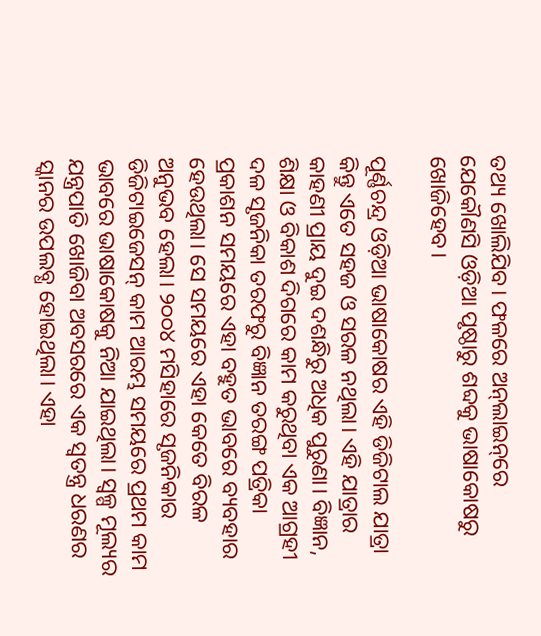ତଥ୍ୟ ଖୋଲିଯିବ। ଫଳରେ ଅନ୍‌ଲାଇନ୍‌ରେ ଯେକୌଣସି ଓଡ଼ିଆ ପୃଷ୍ଠାରୁ ଶବ୍ଦକୁ ଭାଷାକୋଷରୁ ଖୋଜିହେବ।

ପୂର୍ଣ୍ଣଚନ୍ଦ୍ର ଓଡ଼ିଆ ଭାଷାକୋଷର ଏହି ଡିଜିଟାଲ ଯାତ୍ରା କିନ୍ତୁ ଏତେ ସହଜ ଓ ସରଳ ନଥିଲା। ଏହି ଯାତ୍ରାର କାହଣୀ ପ୍ରାୟ ଦୁଇ ଦଶନ୍ଧିରୁ ଅଧିକ ପୁରୁଣା। ବିଜ୍ଞାନ, ଶିକ୍ଷା ଓ ବିକାଶ ଦିଗରେ କାମ କରୁଥିବା ଏକ ଆଗ୍ରହୀ ଦଳ ସୃଜନିକା ତରଫରୁ ବିଜ୍ଞାନ ତରଙ୍ଗ ପତ୍ରିକା ପ୍ରକାଶନ ସମୟରେ ଏହା ବହୁତ ଭାବରେ ବ୍ୟବହାର ହେଉଥିଲା। ସେ ସମୟରେ ଏହା କେତେ ବିରଳ ଅନୁଭବ ହେଲା। ୨୦୦୪ ମସିହାରେ ସୃଜନିକାର ଡିଜିଟାଇଜେସନ୍ କାମ ଆରମ୍ଭ ସମୟରେ ପ୍ରଥମ କାମ ଭାବରେ ଭାଷାକୋଷକୁ ନିଆ ଯାଇଥିଲା। ସ୍ୱଳ୍ପ ମୂଲ୍ୟର ଯନ୍ତ୍ରପାତି ଖୋଜିବା ଅବସରରେ ଏକ ସ୍ୱତନ୍ତ୍ର ଧରଣର ସ୍କାନର ଉପଲବ୍ଧ ହୋଇଥିଲା। ଏହା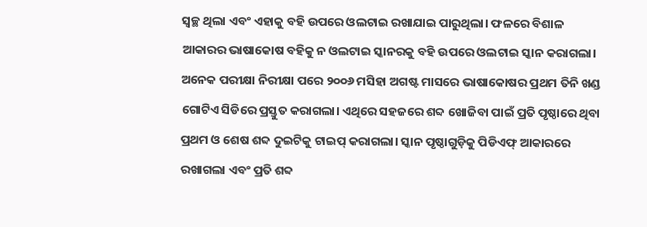ସ୍ୱଚ୍ଛ ଥିଲା ଏବଂ ଏହାକୁ ବହି ଉପରେ ଓଲଟାଇ ରଖାଯାଇ ପାରୁଥିଲା। ଫଳରେ ବିଶାଳ ଆକାରର ଭାଷାକୋଷ ବହିକୁ ନ ଓଲଟାଇ ସ୍କାନରକୁ ବହି ଉପରେ ଓଲଟାଇ ସ୍କାନ କରାଗଲା। ଅନେକ ପରୀକ୍ଷା ନିରୀକ୍ଷା ପରେ ୨୦୦୬ ମସିହା ଅଗଷ୍ଟ ମାସରେ ଭାଷାକୋଷର ପ୍ରଥମ ତିନି ଖଣ୍ଡ ଗୋଟିଏ ସିଡିରେ ପ୍ରସ୍ତୁତ କରାଗଲା। ଏଥିରେ ସହଜରେ ଶବ୍ଦ ଖୋଜିବା ପାଇଁ ପ୍ରତି ପୃଷ୍ଠାରେ ଥିବା ପ୍ରଥମ ଓ ଶେଷ ଶବ୍ଦ ଦୁଇଟିକୁ ଟାଇପ୍ କରାଗଲା। ସ୍କାନ ପୃଷ୍ଠାଗୁଡ଼ିକୁ ପିଡିଏଫ୍ ଆକାରରେ ରଖାଗଲା ଏବଂ ପ୍ରତି ଶବ୍ଦ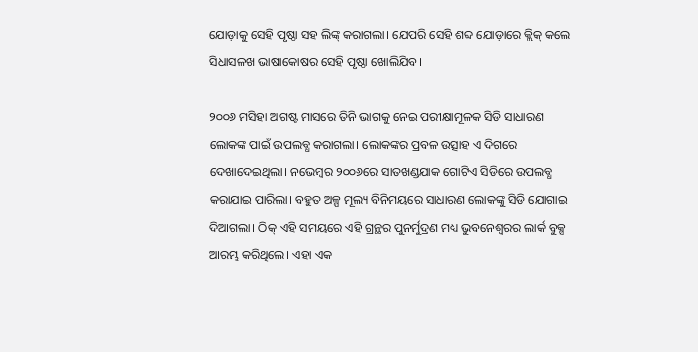ଯୋଡ଼ାକୁ ସେହି ପୃଷ୍ଠା ସହ ଲିଙ୍କ୍ କରାଗଲା। ଯେପରି ସେହି ଶବ୍ଦ ଯୋଡ଼ାରେ କ୍ଲିକ୍ କଲେ ସିଧାସଳଖ ଭାଷାକୋଷର ସେହି ପୃଷ୍ଠା ଖୋଲିଯିବ।

୨୦୦୬ ମସିହା ଅଗଷ୍ଟ ମାସରେ ତିନି ଭାଗକୁ ନେଇ ପରୀକ୍ଷାମୂଳକ ସିଡି ସାଧାରଣ ଲୋକଙ୍କ ପାଇଁ ଉପଲବ୍ଧ କରାଗଲା। ଲୋକଙ୍କର ପ୍ରବଳ ଉତ୍ସାହ ଏ ଦିଗରେ ଦେଖାଦେଇଥିଲା। ନଭେମ୍ବର ୨୦୦୬ରେ ସାତଖଣ୍ଡଯାକ ଗୋଟିଏ ସିଡିରେ ଉପଲବ୍ଧ କରାଯାଇ ପାରିଲା। ବହୁତ ଅଳ୍ପ ମୂଲ୍ୟ ବିନିମୟରେ ସାଧାରଣ ଲୋକଙ୍କୁ ସିଡି ଯୋଗାଇ ଦିଆଗଲା। ଠିକ୍ ଏହି ସମୟରେ ଏହି ଗ୍ରନ୍ଥର ପୁନର୍ମୁଦ୍ରଣ ମଧ୍ୟ ଭୁବନେଶ୍ୱରର ଲାର୍କ ବୁକ୍ସ ଆରମ୍ଭ କରିଥିଲେ। ଏହା ଏକ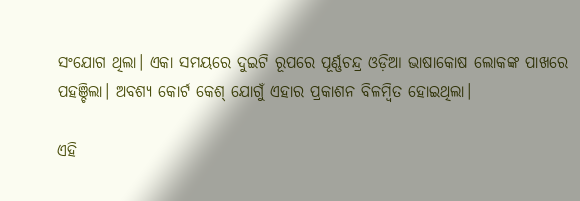ସଂଯୋଗ ଥିଲା। ଏକା ସମୟରେ ଦୁଇଟି ରୂପରେ ପୂର୍ଣ୍ଣଚନ୍ଦ୍ର ଓଡ଼ିଆ ଭାଷାକୋଷ ଲୋକଙ୍କ ପାଖରେ ପହଞ୍ଚିଲା। ଅବଶ୍ୟ କୋର୍ଟ କେଶ୍ ଯୋଗୁଁ ଏହାର ପ୍ରକାଶନ ବିଳମ୍ବିତ ହୋଇଥିଲା।

ଏହି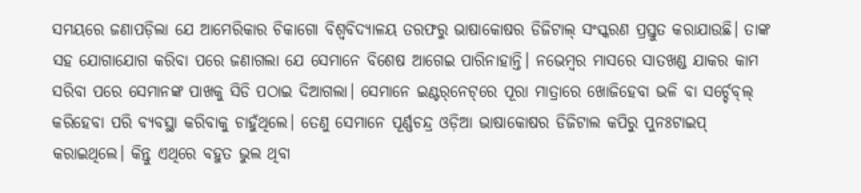ସମୟରେ ଜଣାପଡ଼ିଲା ଯେ ଆମେରିକାର ଚିକାଗୋ ବିଶ୍ୱବିଦ୍ୟାଳୟ ତରଫରୁ ଭାଷାକୋଷର ଡିଜିଟାଲ୍ ସଂସ୍କରଣ ପ୍ରସ୍ତୁତ କରାଯାଉଛି। ତାଙ୍କ ସହ ଯୋଗାଯୋଗ କରିବା ପରେ ଜଣାଗଲା ଯେ ସେମାନେ ବିଶେଷ ଆଗେଇ ପାରିନାହାନ୍ତି। ନଭେମ୍ବର ମାସରେ ସାତଖଣ୍ଡ ଯାକର କାମ ସରିବା ପରେ ସେମାନଙ୍କ ପାଖକୁ ସିଡି ପଠାଇ ଦିଆଗଲା। ସେମାନେ ଇଣ୍ଟର୍‌ନେଟ୍‌ରେ ପୂରା ମାତ୍ରାରେ ଖୋଜିହେବା ଭଳି ବା ସର୍ଚ୍ଚେବ୍‌ଲ୍ କରିହେବା ପରି ବ୍ୟବସ୍ଥା କରିବାକୁ ଚାହୁଁଥିଲେ। ତେଣୁ ସେମାନେ ପୂର୍ଣ୍ଣଚନ୍ଦ୍ର ଓଡ଼ିଆ ଭାଷାକୋଷର ଡିଜିଟାଲ କପିରୁ ପୁନଃଟାଇପ୍ କରାଇଥିଲେ। କିନ୍ତୁ ଏଥିରେ ବହୁତ ଭୁଲ ଥିବା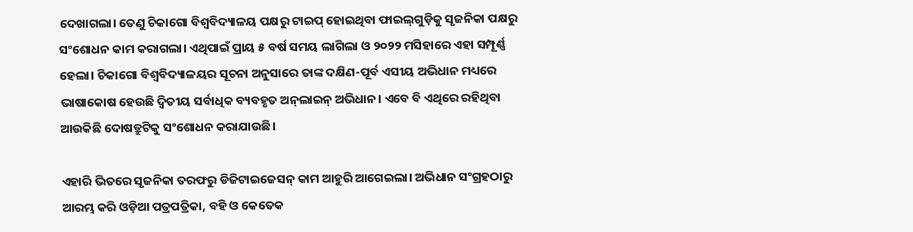ଦେଖାଗଲା। ତେଣୁ ଚିକାଗୋ ବିଶ୍ୱବିଦ୍ୟାଳୟ ପକ୍ଷରୁ ଟାଇପ୍‌ ହୋଇଥିବା ଫାଇଲ୍‌ଗୁଡ଼ିକୁ ସୃଜନିକା ପକ୍ଷରୁ ସଂଶୋଧନ କାମ କରାଗଲା। ଏଥିପାଇଁ ପ୍ରାୟ ୫ ବର୍ଷ ସମୟ ଲାଗିଲା ଓ ୨୦୨୨ ମସିହାରେ ଏହା ସମ୍ପୂର୍ଣ୍ଣ ହେଲା। ଚିକାଗୋ ବିଶ୍ୱବିଦ୍ୟାଳୟର ସୂଚନା ଅନୁସାରେ ତାଙ୍କ ଦକ୍ଷିଣ-ପୂର୍ବ ଏସୀୟ ଅଭିଧାନ ମଧ୍ୟରେ ଭାଷାକୋଷ ହେଉଛି ଦ୍ୱିତୀୟ ସର୍ବାଧିକ ବ୍ୟବହୃତ ଅନ୍‌ଲାଇନ୍ ଅଭିଧାନ। ଏବେ ବି ଏଥିରେ ରହିଥିବା ଆଉକିଛି ଦୋଷତ୍ରୁଟିକୁ ସଂଶୋଧନ କରାଯାଉଛି।

ଏହାରି ଭିତରେ ସୃଜନିକା ତରଫରୁ ଡିଜିଟାଇଜେସନ୍ କାମ ଆହୁରି ଆଗେଇଲା। ଅଭିଧାନ ସଂଗ୍ରହଠାରୁ ଆରମ୍ଭ କରି ଓଡ଼ିଆ ପତ୍ରପତ୍ରିକା, ବହି ଓ କେତେକ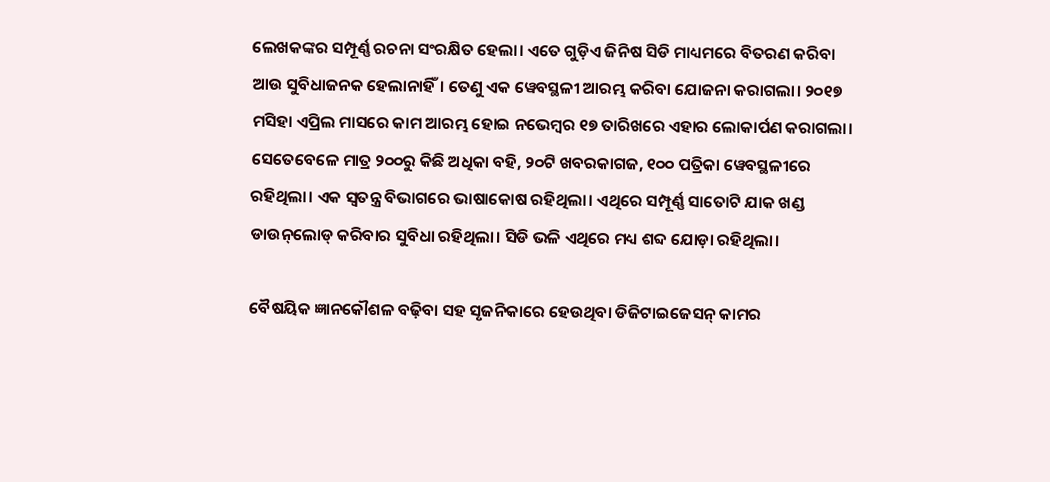ଲେଖକଙ୍କର ସମ୍ପୂର୍ଣ୍ଣ ରଚନା ସଂରକ୍ଷିତ ହେଲା। ଏତେ ଗୁଡ଼ିଏ ଜିନିଷ ସିଡି ମାଧ୍ୟମରେ ବିତରଣ କରିବା ଆଉ ସୁବିଧାଜନକ ହେଲାନାହିଁ। ତେଣୁ ଏକ ୱେବସ୍ଥଳୀ ଆରମ୍ଭ କରିବା ଯୋଜନା କରାଗଲା। ୨୦୧୭ ମସିହା ଏପ୍ରିଲ ମାସରେ କାମ ଆରମ୍ଭ ହୋଇ ନଭେମ୍ବର ୧୭ ତାରିଖରେ ଏହାର ଲୋକାର୍ପଣ କରାଗଲା। ସେତେବେଳେ ମାତ୍ର ୨୦୦ରୁ କିଛି ଅଧିକା ବହି, ୨୦ଟି ଖବରକାଗଜ, ୧୦୦ ପତ୍ରିକା ୱେବସ୍ଥଳୀରେ ରହିଥିଲା। ଏକ ସ୍ୱତନ୍ତ୍ର ବିଭାଗରେ ଭାଷାକୋଷ ରହିଥିଲା। ଏଥିରେ ସମ୍ପୂର୍ଣ୍ଣ ସାତୋଟି ଯାକ ଖଣ୍ଡ ଡାଉନ୍‌ଲୋଡ୍ କରିବାର ସୁବିଧା ରହିଥିଲା। ସିଡି ଭଳି ଏଥିରେ ମଧ୍ୟ ଶବ୍ଦ ଯୋଡ଼ା ରହିଥିଲା।

ବୈଷୟିକ ଜ୍ଞାନକୌଶଳ ବଢ଼ିବା ସହ ସୃଜନିକାରେ ହେଉଥିବା ଡିଜିଟାଇଜେସନ୍ କାମର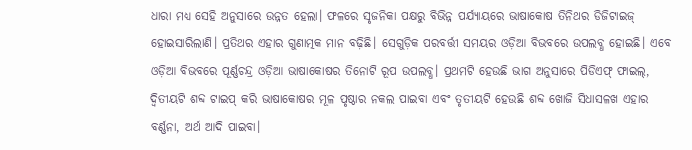ଧାରା ମଧ୍ୟ ସେହି ଅନୁସାରେ ଉନ୍ନତ ହେଲା। ଫଳରେ ସୃଜନିକା ପକ୍ଷରୁ ବିଭିନ୍ନ ପର୍ଯ୍ୟାୟରେ ଭାଷାକୋଷ ତିନିଥର ଡିଜିଟାଇଜ୍ ହୋଇସାରିଲାଣି। ପ୍ରତିଥର ଏହାର ଗୁଣାତ୍ମକ ମାନ ବଢ଼ିଛି। ସେଗୁଡ଼ିକ ପରବର୍ତ୍ତୀ ସମୟର ଓଡ଼ିଆ ବିଭବରେ ଉପଲବ୍ଧ ହୋଇଛି। ଏବେ ଓଡ଼ିଆ ବିଭବରେ ପୂର୍ଣ୍ଣଚନ୍ଦ୍ର ଓଡ଼ିଆ ଭାଷାକୋଷର ତିନୋଟି ରୂପ ଉପଲବ୍ଧ। ପ୍ରଥମଟି ହେଉଛି ଭାଗ ଅନୁସାରେ ପିଡିଏଫ୍ ଫାଇଲ୍, ଦ୍ୱିତୀୟଟି ଶବ୍ଦ ଟାଇପ୍ କରି ଭାଷାକୋଷର ମୂଳ ପୃଷ୍ଠାର ନକଲ ପାଇବା ଏବଂ ତୃତୀୟଟି ହେଉଛି ଶବ୍ଦ ଖୋଜି ସିଧାସଳଖ ଏହାର ବର୍ଣ୍ଣନା, ଅର୍ଥ ଆଦି ପାଇବା।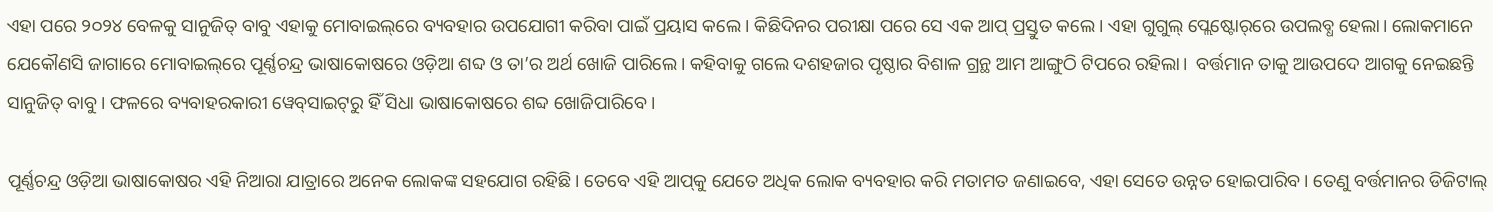ଏହା ପରେ ୨୦୨୪ ବେଳକୁ ସାନୁଜିତ୍ ବାବୁ ଏହାକୁ ମୋବାଇଲ୍‌ରେ ବ୍ୟବହାର ଉପଯୋଗୀ କରିବା ପାଇଁ ପ୍ରୟାସ କଲେ। କିଛିଦିନର ପରୀକ୍ଷା ପରେ ସେ ଏକ ଆପ୍ ପ୍ରସ୍ତୁତ କଲେ। ଏହା ଗୁଗୁଲ୍ ପ୍ଲେଷ୍ଟୋର୍‌ରେ ଉପଲବ୍ଧ ହେଲା। ଲୋକମାନେ ଯେକୌଣସି ଜାଗାରେ ମୋବାଇଲ୍‌ରେ ପୂର୍ଣ୍ଣଚନ୍ଦ୍ର ଭାଷାକୋଷରେ ଓଡ଼ିଆ ଶବ୍ଦ ଓ ତା’ର ଅର୍ଥ ଖୋଜି ପାରିଲେ। କହିବାକୁ ଗଲେ ଦଶହଜାର ପୃଷ୍ଠାର ବିଶାଳ ଗ୍ରନ୍ଥ ଆମ ଆଙ୍ଗୁଠି ଟିପରେ ରହିଲା।  ବର୍ତ୍ତମାନ ତାକୁ ଆଉପଦେ ଆଗକୁ ନେଇଛନ୍ତି ସାନୁଜିତ୍ ବାବୁ। ଫଳରେ ବ୍ୟବାହରକାରୀ ୱେବ‌୍‌ସାଇଟ୍‌ରୁ ହିଁ ସିଧା ଭାଷାକୋଷରେ ଶବ୍ଦ ଖୋଜିପାରିବେ।

ପୂର୍ଣ୍ଣଚନ୍ଦ୍ର ଓଡ଼ିଆ ଭାଷାକୋଷର ଏହି ନିଆରା ଯାତ୍ରାରେ ଅନେକ ଲୋକଙ୍କ ସହଯୋଗ ରହିଛି। ତେବେ ଏହି ଆପ୍‌କୁ ଯେତେ ଅଧିକ ଲୋକ ବ୍ୟବହାର କରି ମତାମତ ଜଣାଇବେ, ଏହା ସେତେ ଉନ୍ନତ ହୋଇପାରିବ। ତେଣୁ ବର୍ତ୍ତମାନର ଡିଜିଟାଲ୍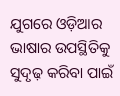ଯୁଗରେ ଓଡ଼ିଆର ଭାଷାର ଉପସ୍ଥିତିକୁ ସୁଦୃଢ଼ କରିବା ପାଇଁ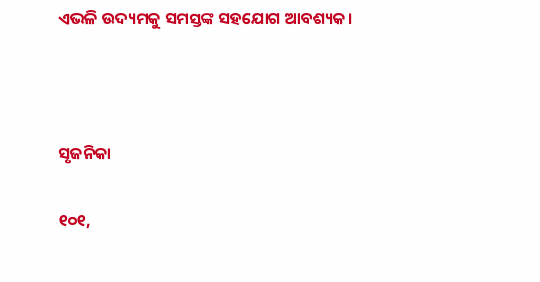ଏଭଳି ଉଦ୍ୟମକୁ ସମସ୍ତଙ୍କ ସହଯୋଗ ଆବଶ୍ୟକ।



ସୃଜନିକା

୧୦୧,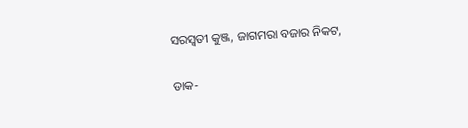ସରସ୍ୱତୀ କୁଞ୍ଜ, ଜାଗମରା ବଜାର ନିକଟ,

ଡାକ-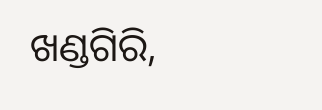ଖଣ୍ଡଗିରି,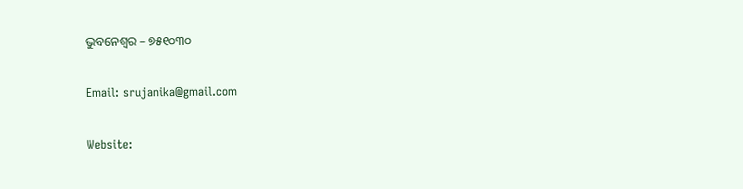ଭୁବନେଶ୍ୱର – ୭୫୧୦୩୦

Email: srujanika@gmail.com

Website: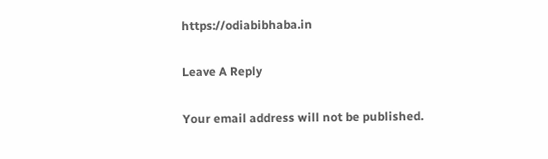https://odiabibhaba.in

Leave A Reply

Your email address will not be published.